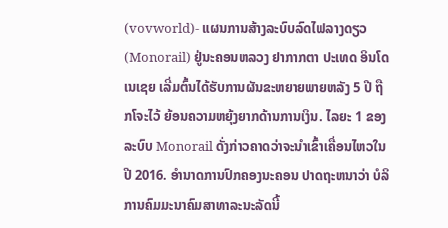(vovworld)- ແຜນການສ້າງລະບົບລົດໄຟລາງດຽວ(Monorail) ຢູ່ນະຄອນຫລວງ ຢາກາກຕາ ປະເທດ ອິນໂດເນເຊຍ ເລີ່ມຕົ້ນໄດ້ຮັບການຜັນຂະຫຍາຍພາຍຫລັງ 5 ປີ ຖືກໂຈະໄວ້ ຍ້ອນຄວາມຫຍຸ້ງຍາກດ້ານການເງິນ. ໄລຍະ 1 ຂອງລະບົບ Monorail ດັ່ງກ່າວຄາດວ່າຈະນຳເຂົ້າເຄື່ອນໄຫວໃນປີ 2016. ອຳນາດການປົກຄອງນະຄອນ ປາດຖະຫນາວ່າ ບໍລິການຄົມມະນາຄົມສາທາລະນະລັດນີ້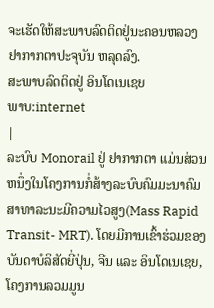ຈະເຮັດໃຫ້ສະພາບລົດຕິດຢູ່ນະຄອນຫລວງ ຢາກາກຕາປະຈຸບັນ ຫລຸດລົງ.
ສະພາບລົດຕິດຢູ່ ອິນໂດເນເຊຍ
ພາບ:internet
|
ລະບົບ Monorail ຢູ່ ຢາກາກຕາ ແມ່ນສ່ວນຫນຶ່ງໃນໂຄງການກໍ່ສ້າງລະບົບຄົມມະນາຄົມສາທາລະນະມີຄວາມໄວສູງ(Mass Rapid Transit- MRT). ໂດຍມີການເຂົ້າຮ່ວມຂອງບັນດາບໍລິສັດຍີ່ປຸ່ນ, ຈີນ ແລະ ອິນໂດເນເຊຍ, ໂຄງການລວມມູນ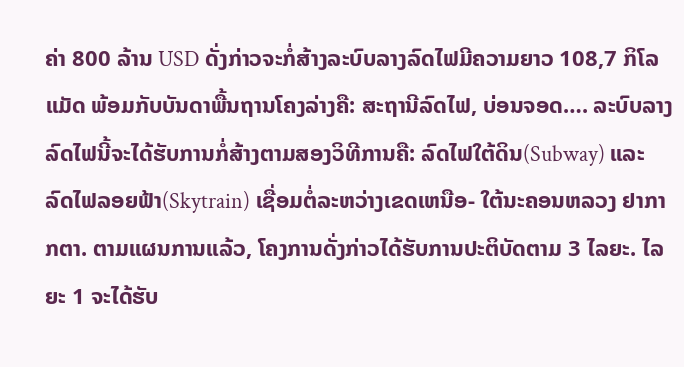ຄ່າ 800 ລ້ານ USD ດັ່ງກ່າວຈະກໍ່ສ້າງລະບົບລາງລົດໄຟມີຄວາມຍາວ 108,7 ກິໂລແມັດ ພ້ອມກັບບັນດາພື້ນຖານໂຄງລ່າງຄື: ສະຖານີລົດໄຟ, ບ່ອນຈອດ…. ລະບົບລາງລົດໄຟນີ້ຈະໄດ້ຮັບການກໍ່ສ້າງຕາມສອງວິທີການຄື: ລົດໄຟໃຕ້ດິນ(Subway) ແລະ ລົດໄຟລອຍຟ້າ(Skytrain) ເຊື່ອມຕໍ່ລະຫວ່າງເຂດເຫນືອ- ໃຕ້ນະຄອນຫລວງ ຢາກາກຕາ. ຕາມແຜນການແລ້ວ, ໂຄງການດັ່ງກ່າວໄດ້ຮັບການປະຕິບັດຕາມ 3 ໄລຍະ. ໄລຍະ 1 ຈະໄດ້ຮັບ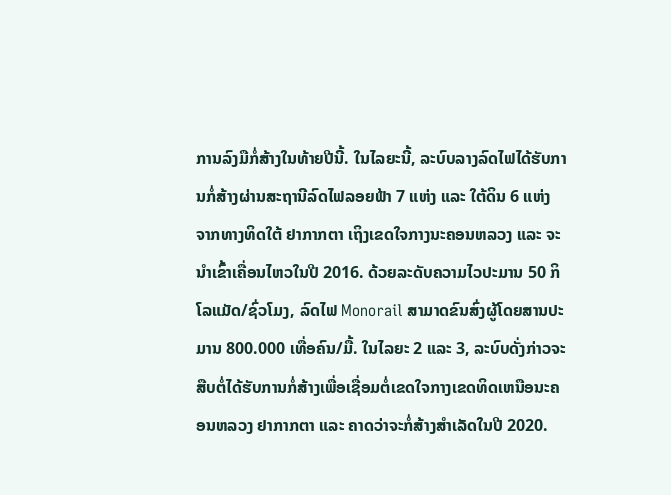ການລົງມືກໍ່ສ້າງໃນທ້າຍປີນີ້. ໃນໄລຍະນີ້, ລະບົບລາງລົດໄຟໄດ້ຮັບການກໍ່ສ້າງຜ່ານສະຖານີລົດໄຟລອຍຟ້າ 7 ແຫ່ງ ແລະ ໃຕ້ດິນ 6 ແຫ່ງ ຈາກທາງທິດໃຕ້ ຢາກາກຕາ ເຖິງເຂດໃຈກາງນະຄອນຫລວງ ແລະ ຈະນຳເຂົ້າເຄື່ອນໄຫວໃນປີ 2016. ດ້ວຍລະດັບຄວາມໄວປະມານ 50 ກິໂລແມັດ/ຊົ່ວໂມງ, ລົດໄຟ Monorail ສາມາດຂົນສົ່ງຜູ້ໂດຍສານປະມານ 800.000 ເທື່ອຄົນ/ມື້. ໃນໄລຍະ 2 ແລະ 3, ລະບົບດັ່ງກ່າວຈະສືບຕໍ່ໄດ້ຮັບການກໍ່ສ້າງເພື່ອເຊື່ອມຕໍ່ເຂດໃຈກາງເຂດທິດເຫນືອນະຄອນຫລວງ ຢາກາກຕາ ແລະ ຄາດວ່າຈະກໍ່ສ້າງສຳເລັດໃນປີ 2020.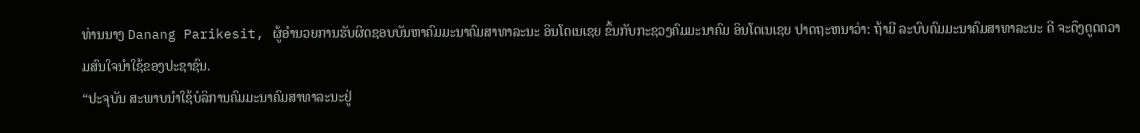ທ່ານນາງ Danang Parikesit, ຜູ້ອຳນວຍການຮັບຜິດຊອບບັນຫາຄົມມະນາຄົມສາທາລະນະ ອິນໂດເນເຊຍ ຂຶ້ນກັບກະຊວງຄົມມະນາຄົມ ອິນໂດເນເຊຍ ປາດຖະຫນາວ່າ: ຖ້າມີ ລະບົບຄົມມະນາຄົມສາທາລະນະ ດີ ຈະດຶງດູດຄວາມສົນໃຈນຳໃຊ້ຂອງປະຊາຊົນ.
“ປະຈຸບັນ ສະພາບນຳໃຊ້ບໍລິການຄົມມະນາຄົມສາທາລະນະຢູ່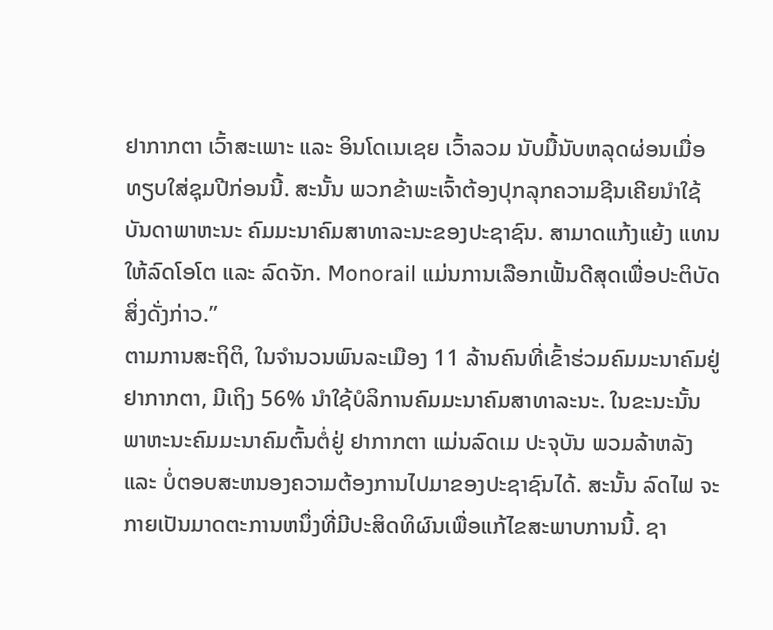ຢາກາກຕາ ເວົ້າສະເພາະ ແລະ ອິນໂດເນເຊຍ ເວົ້າລວມ ນັບມື້ນັບຫລຸດຜ່ອນເມື່ອທຽບໃສ່ຊຸມປີກ່ອນນີ້. ສະນັ້ນ ພວກຂ້າພະເຈົ້າຕ້ອງປຸກລຸກຄວາມຊີນເຄີຍນຳໃຊ້ບັນດາພາຫະນະ ຄົມມະນາຄົມສາທາລະນະຂອງປະຊາຊົນ. ສາມາດແກ້ງແຍ້ງ ແທນໃຫ້ລົດໂອໂຕ ແລະ ລົດຈັກ. Monorail ແມ່ນການເລືອກເຟັ້ນດີສຸດເພື່ອປະຕິບັດສິ່ງດັ່ງກ່າວ.”
ຕາມການສະຖິຕິ, ໃນຈຳນວນພົນລະເມືອງ 11 ລ້ານຄົນທີ່ເຂົ້າຮ່ວມຄົມມະນາຄົມຢູ່ ຢາກາກຕາ, ມີເຖິງ 56% ນຳໃຊ້ບໍລິການຄົມມະນາຄົມສາທາລະນະ. ໃນຂະນະນັ້ນ ພາຫະນະຄົມມະນາຄົມຕົ້ນຕໍ່ຢູ່ ຢາກາກຕາ ແມ່ນລົດເມ ປະຈຸບັນ ພວມລ້າຫລັງ ແລະ ບໍ່ຕອບສະຫນອງຄວາມຕ້ອງການໄປມາຂອງປະຊາຊົນໄດ້. ສະນັ້ນ ລົດໄຟ ຈະກາຍເປັນມາດຕະການຫນຶ່ງທີ່ມີປະສິດທິຜົນເພື່ອແກ້ໄຂສະພາບການນີ້. ຊາ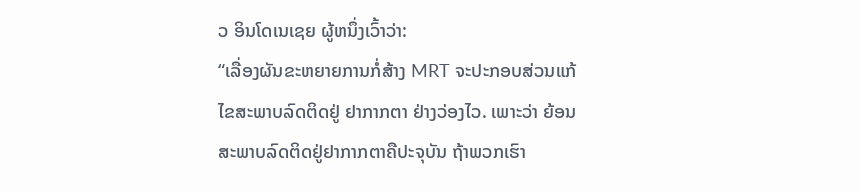ວ ອິນໂດເນເຊຍ ຜູ້ຫນຶ່ງເວົ້າວ່າ:
“ເລື່ອງຜັນຂະຫຍາຍການກໍ່ສ້າງ MRT ຈະປະກອບສ່ວນແກ້ໄຂສະພາບລົດຕິດຢູ່ ຢາກາກຕາ ຢ່າງວ່ອງໄວ. ເພາະວ່າ ຍ້ອນສະພາບລົດຕິດຢູ່ຢາກາກຕາຄືປະຈຸບັນ ຖ້າພວກເຮົາ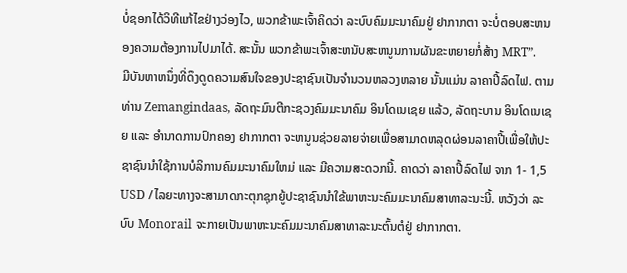ບໍ່ຊອກໄດ້ວິທີແກ້ໄຂຢ່າງວ່ອງໄວ, ພວກຂ້າພະເຈົ້າຄິດວ່າ ລະບົບຄົມມະນາຄົມຢູ່ ຢາກາກຕາ ຈະບໍ່ຕອບສະຫນອງຄວາມຕ້ອງການໄປມາໄດ້. ສະນັ້ນ ພວກຂ້າພະເຈົ້າສະຫນັບສະຫນູນການຜັນຂະຫຍາຍກໍ່ສ້າງ MRT”.
ມີບັນຫາຫນຶ່ງທີ່ດຶງດູດຄວາມສົນໃຈຂອງປະຊາຊົນເປັນຈຳນວນຫລວງຫລາຍ ນັ້ນແມ່ນ ລາຄາປີ້ລົດໄຟ. ຕາມທ່ານ Zemangindaas, ລັດຖະມົນຕີກະຊວງຄົມມະນາຄົມ ອິນໂດເນເຊຍ ແລ້ວ, ລັດຖະບານ ອິນໂດເນເຊຍ ແລະ ອຳນາດການປົກຄອງ ຢາກາກຕາ ຈະຫນູນຊ່ວຍລາຍຈ່າຍເພື່ອສາມາດຫລຸດຜ່ອນລາຄາປີ້ເພື່ອໃຫ້ປະຊາຊົນນຳໃຊ້ການບໍລິການຄົມມະນາຄົມໃຫມ່ ແລະ ມີຄວາມສະດວກນີ້. ຄາດວ່າ ລາຄາປີ້ລົດໄຟ ຈາກ 1- 1,5 USD /ໄລຍະທາງຈະສາມາດກະຕຸກຊຸກຍູ້ປະຊາຊົນນຳໃຂ້ພາຫະນະຄົມມະນາຄົມສາທາລະນະນີ້. ຫວັງວ່າ ລະບົບ Monorail ຈະກາຍເປັນພາຫະນະຄົມມະນາຄົມສາທາລະນະຕົ້ນຕໍຢູ່ ຢາກາກຕາ.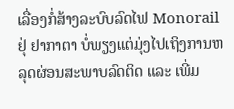ເລື່ອງກໍ່ສ້າງລະບົບລົດໄຟ Monorail ຢຸ່ ຢາກາຕາ ບໍ່ພຽງແຕ່ມຸ່ງໄປເຖິງການຫລຸດຜ່ອນສະພາບລົດຕິດ ແລະ ເພີ່ມ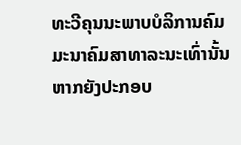ທະວີຄຸນນະພາບບໍລິການຄົມມະນາຄົມສາທາລະນະເທົ່ານັ້ນ ຫາກຍັງປະກອບ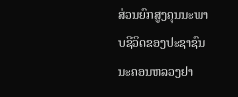ສ່ວນຍົກສູງຄຸນນະພາບຊີວິດຂອງປະຊາຊົນນະຄອນຫລວງຢາ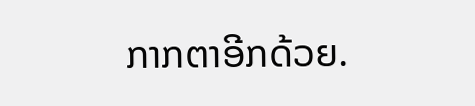ກາກຕາອີກດ້ວຍ.